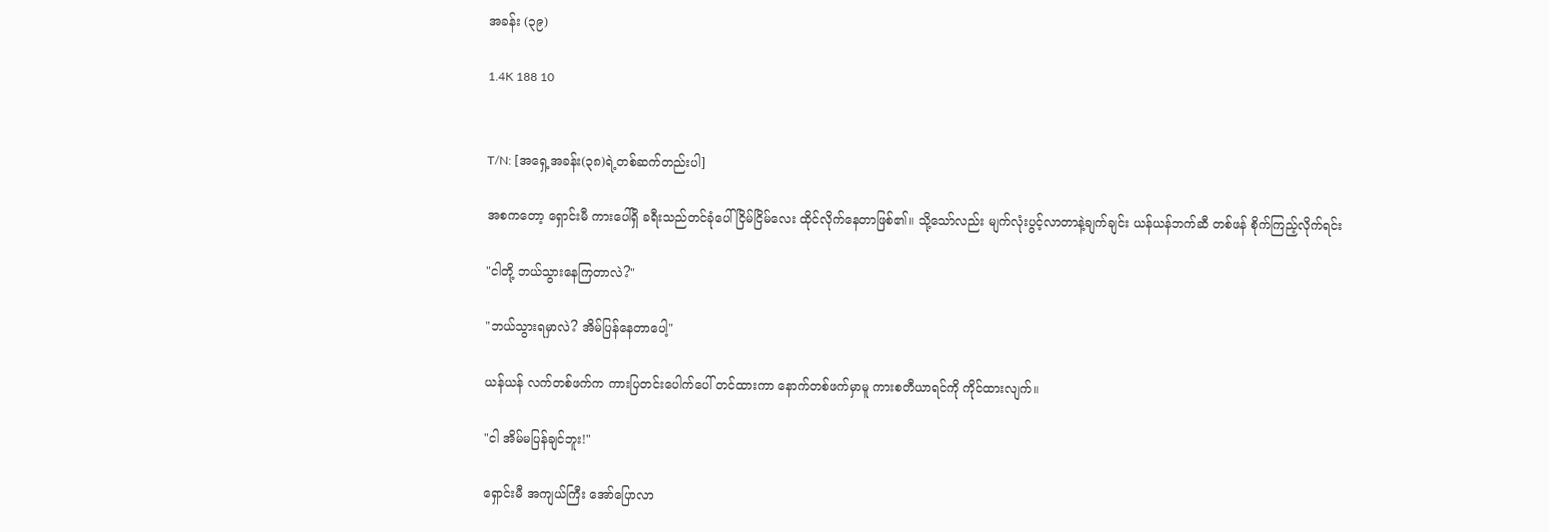အခန်း (၃၉)

1.4K 188 10


T/N: [အရှေ့အခန်း(၃၈)ရဲ့တစ်ဆက်တည်းပါ]

အစကတော့ ရှောင်းမီ ကားပေါ်ရှိ ခရီးသည်တင်ခုံပေါ် ငြိမ်ငြိမ်လေး ထိုင်လိုက်နေတာဖြစ်၏။ သို့သော်လည်း မျက်လုံးပွင့်လာတာနဲ့ချက်ချင်း ယန်ယန်ဘက်ဆီ တစ်ဖန် စိုက်ကြည့်လိုက်ရင်း

"ငါတို့ ဘယ်သွားနေကြတာလဲ?"

"ဘယ်သွားရမှာလဲ? အိမ်ပြန်နေတာပေါ့"

ယန်ယန် လက်တစ်ဖက်က ကားပြတင်းပေါက်‌ပေါ် တင်ထားကာ နောက်တစ်ဖက်မှာမူ ကားစတီယာရင်ကို ကိုင်ထားလျက်။

"ငါ အိမ်မပြန်ချင်ဘူး!"

ရှောင်းမီ အကျယ်ကြီး အော်ပြောလာ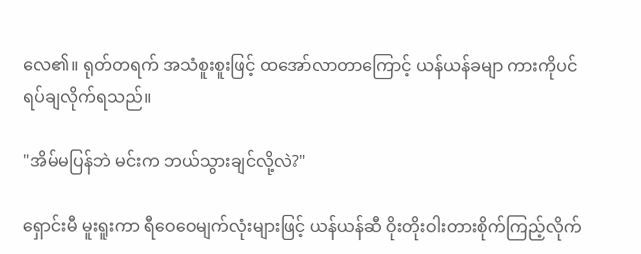လေ၏။ ရုတ်တရက် အသံစူးစူးဖြင့် ထအော်လာတာကြောင့် ယန်ယန်ခမျာ ကားကိုပင် ရပ်ချလိုက်ရသည်။

"အိမ်မပြန်ဘဲ မင်းက ဘယ်သွားချင်လို့လဲ?"

ရှောင်းမီ မူးရူးကာ ရီဝေဝေမျက်လုံးများဖြင့် ယန်ယန်ဆီ ဝိုးတိုးဝါးတားစိုက်ကြည့်လိုက်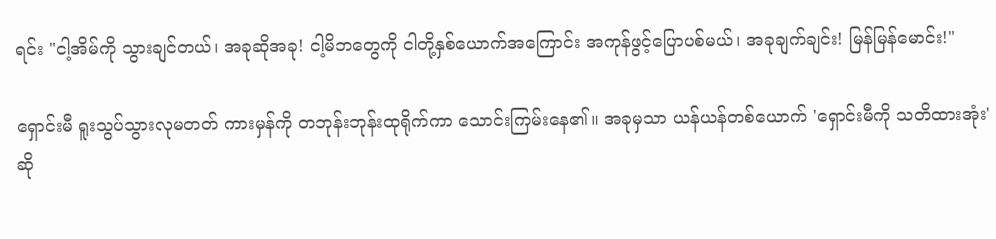ရင်း "ငါ့အိမ်ကို သွားချင်တယ်၊ အခုဆိုအခု! ငါ့မိဘတွေကို ငါတို့နှစ်ယောက်အကြောင်း အကုန်ဖွင့်ပြောပစ်မယ်၊ အခုချက်ချင်း! မြန်မြန်မောင်း!"

ရှောင်းမီ ရူးသွပ်သွားလုမတတ် ကားမှန်ကို တဘုန်းဘုန်းထုရိုက်ကာ သောင်းကြမ်းနေ၏။ အခုမှသာ ယန်ယန်တစ်ယောက် 'ရှောင်းမီကို သတိထားအုံး'ဆို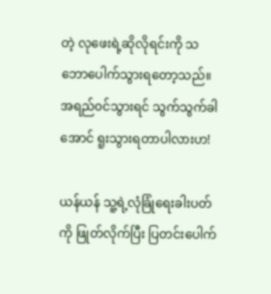တဲ့ လုဖေးရဲ့ဆိုလိုရင်းကို သဘောပေါက်သွားရတော့သည်။ အရည်၀င်သွားရင် သွက်သွက်ခါအောင် ရူးသွားရတာပါလားဟ!

ယန်ယန် သူ့ရဲ့လုံခြုံရေးခါးပတ်ကို ဖြုတ်လိုက်ပြီး ပြတင်းပေါက်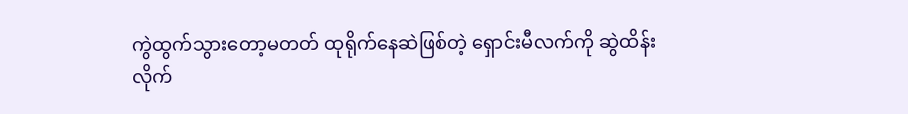ကွဲထွက်သွားတော့မတတ် ထုရိုက်နေဆဲဖြစ်တဲ့ ရှောင်းမီလက်ကို ဆွဲထိန်းလိုက်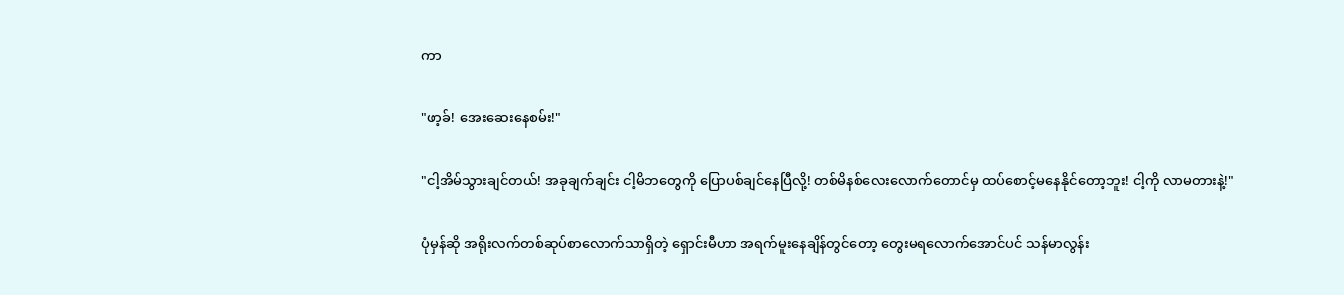ကာ

"ဖာ့ခ်! အေးဆေးနေစမ်း!"

"ငါ့အိမ်သွားချင်တယ်! အခုချက်ချင်း ငါ့မိဘတွေကို ပြောပစ်ချင်နေပြီလို့! တစ်မိနစ်လေးလောက်တောင်မှ ထပ်စောင့်မနေနိုင်တော့ဘူး! ငါ့ကို လာမတားနဲ့!"

ပုံမှန်ဆို အရိုးလက်တစ်ဆုပ်စာလောက်သာရှိတဲ့ ရှောင်းမီဟာ အရက်မူးနေချိန်တွင်တော့ တွေးမရလောက်အောင်ပင် သန်မာလွန်း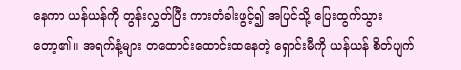နေကာ ယန်ယန်ကို တွန်းလွှတ်ပြီး ကားတံခါးဖွင့်၍ အပြင်သို့ ပြေးထွက်သွားတော့၏။ အရက်နံ့များ တထောင်းထောင်းထနေတဲ့ ရှောင်းမီကို ယန်ယန် စိတ်ပျက်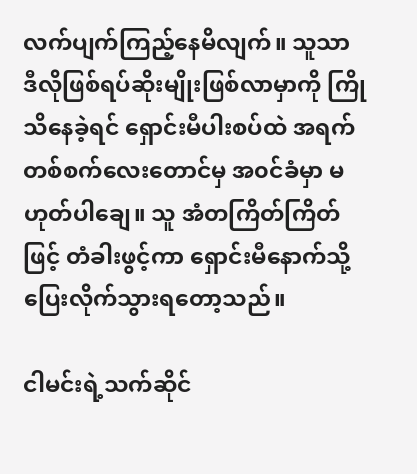လက်ပျက်ကြည့်နေမိလျက်။ သူသာ ဒီလိုဖြစ်ရပ်ဆိုးမျိုးဖြစ်လာမှာကို ကြိုသိနေခဲ့ရင် ရှောင်းမီပါးစပ်ထဲ အရက်တစ်စက်လေးတောင်မှ အ၀င်ခံမှာ မဟုတ်ပါချေ။ သူ အံတကြိတ်ကြိတ်ဖြင့် တံခါးဖွင့်ကာ ရှောင်းမီနောက်သို့ ပြေးလိုက်သွားရတော့သည်။

ငါမင်းရဲ့သက်ဆိုင်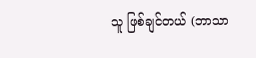သူ ဖြစ်ချင်တယ် (ဘာသာ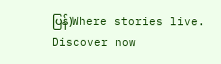ပြန်)Where stories live. Discover now